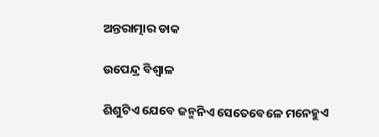ଅନ୍ତରାତ୍ମାର ଡାକ

ଉପେନ୍ଦ୍ର ବିଶ୍ୱାଳ

ଶିଶୁଟିଏ ଯେବେ ଜନ୍ମନିଏ ସେତେବେଳେ ମନେହୁଏ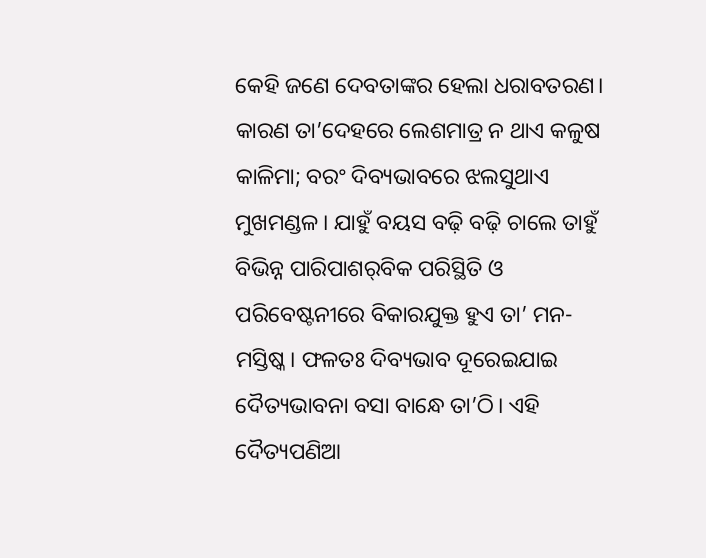କେହି ଜଣେ ଦେବତାଙ୍କର ହେଲା ଧରାବତରଣ। କାରଣ ତା’ଦେହରେ ଲେଶମାତ୍ର ନ ଥାଏ କଳୁଷ କାଳିମା; ବରଂ ଦିବ୍ୟଭାବରେ ଝଲସୁଥାଏ ମୁଖମଣ୍ଡଳ। ଯାହୁଁ ବୟସ ବଢ଼ି ବଢ଼ି ଚାଲେ ତାହୁଁ ବିଭିନ୍ନ ପାରିପାଶର୍‌ବିକ ପରିସ୍ଥିତି ଓ ପରିବେଷ୍ଟନୀରେ ବିକାରଯୁକ୍ତ ହୁଏ ତା’ ମନ-ମସ୍ତିଷ୍କ। ଫଳତଃ ଦିବ୍ୟଭାବ ଦୂରେଇଯାଇ ଦୈତ୍ୟଭାବନା ବସା ବାନ୍ଧେ ତା’ଠି। ଏହି ଦୈତ୍ୟପଣିଆ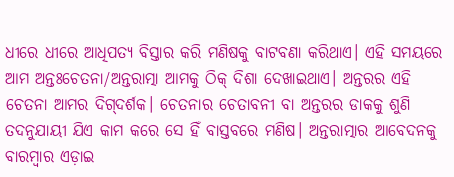ଧୀରେ ଧୀରେ ଆଧିପତ୍ୟ ବିସ୍ତାର କରି ମଣିଷକୁ ବାଟବଣା କରିଥାଏ। ଏହି ସମୟରେ ଆମ ଅନ୍ତଃଚେତନା/ଅନ୍ତରାତ୍ମା ଆମକୁ ଠିକ୍‌ ଦିଶା ଦେଖାଇଥାଏ। ଅନ୍ତରର ଏହି ଚେତନା ଆମର ଦିଗ୍‌ଦର୍ଶକ। ଚେତନାର ଚେତାବନୀ ବା ଅନ୍ତରର ଡାକକୁ ଶୁଣି ତଦନୁଯାୟୀ ଯିଏ କାମ କରେ ସେ ହିଁ ବାସ୍ତବରେ ମଣିଷ। ଅନ୍ତରାତ୍ମାର ଆବେଦନକୁ ବାରମ୍ବାର ଏଡ଼ାଇ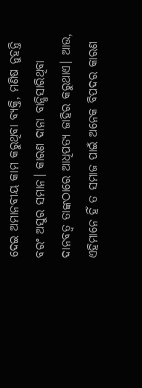ଦେଇ ଅମାନବୀୟ କାମ କରୁଥିବା ବ୍ୟକ୍ତି, ମଣିଷ ନୁହନ୍ତି ବରଂ ଅସୁର ସମାନ। କାରଣ ଦାନା ବାନ୍ଧିସାରିଥିବା ଦାନବତ୍ୱ ତାଙ୍କଠାରେ ଆଧିପତ୍ୟ ଜାହିର କରୁଥାଏ। ଆଉ, ଏହିମାନେ ହିଁ ତ ସମାଜ ପାଇଁ ଅନେକ ବିପଦର କାରଣ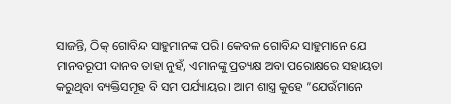ସାଜନ୍ତି, ଠିକ୍‌ ଗୋବିନ୍ଦ ସାହୁମାନଙ୍କ ପରି। କେବଳ ଗୋବିନ୍ଦ ସାହୁମାନେ ଯେ ମାନବରୂପୀ ଦାନବ ତାହା ନୁହଁ, ଏମାନଙ୍କୁ ପ୍ରତ୍ୟକ୍ଷ ଅବା ପରୋକ୍ଷରେ ସହାୟତା କରୁଥିବା ବ୍ୟକ୍ତିସମୂହ ବି ସମ ପର୍ଯ୍ୟାୟର। ଆମ ଶାସ୍ତ୍ର କୁହେ ”ଯେଉଁମାନେ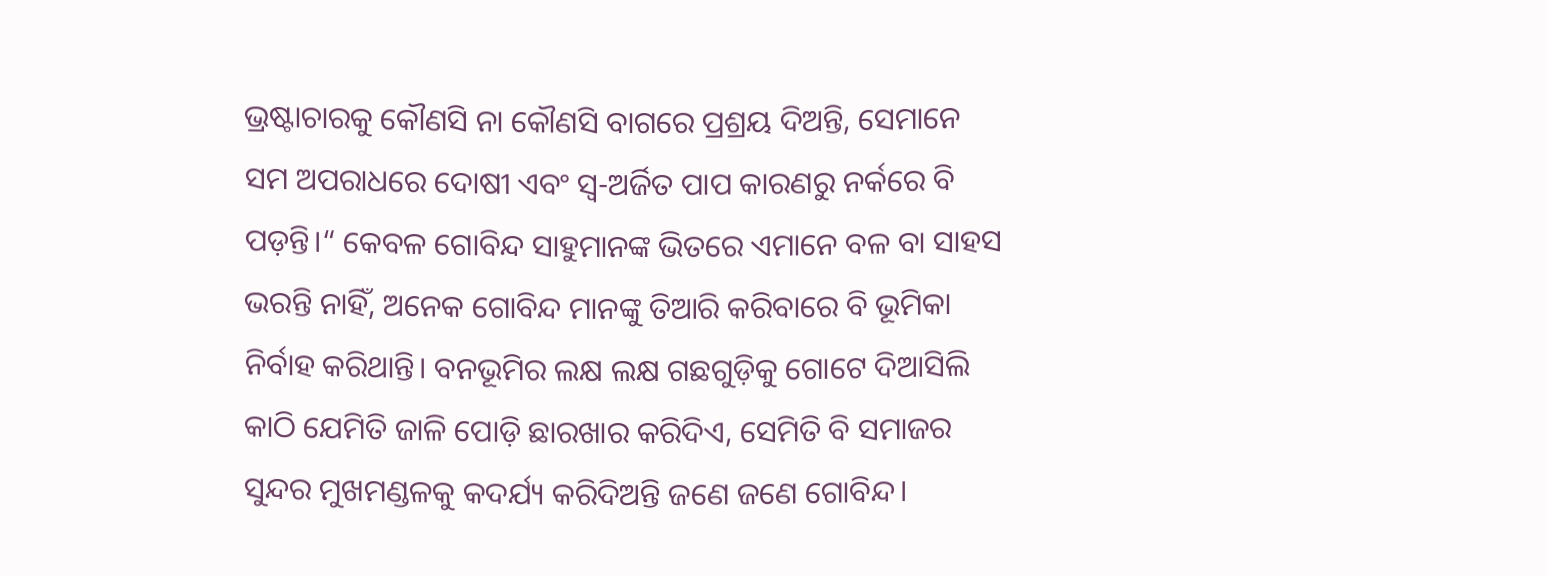ଭ୍ରଷ୍ଟାଚାରକୁ କୌଣସି ନା କୌଣସି ବାଗରେ ପ୍ରଶ୍ରୟ ଦିଅନ୍ତି, ସେମାନେ ସମ ଅପରାଧରେ ଦୋଷୀ ଏବଂ ସ୍ବ-ଅର୍ଜିତ ପାପ କାରଣରୁ ନର୍କରେ ବି ପଡ଼ନ୍ତି।“ କେବଳ ଗୋବିନ୍ଦ ସାହୁମାନଙ୍କ ଭିତରେ ଏମାନେ ବଳ ବା ସାହସ ଭରନ୍ତି ନାହିଁ, ଅନେକ ଗୋବିନ୍ଦ ମାନଙ୍କୁ ତିଆରି କରିବାରେ ବି ଭୂମିକା ନିର୍ବାହ କରିଥାନ୍ତି। ବନଭୂମିର ଲକ୍ଷ ଲକ୍ଷ ଗଛଗୁଡ଼ିକୁ ଗୋଟେ ଦିଆସିଲି କାଠି ଯେମିତି ଜାଳି ପୋଡ଼ି ଛାରଖାର କରିଦିଏ, ସେମିତି ବି ସମାଜର ସୁନ୍ଦର ମୁଖମଣ୍ଡଳକୁ କଦର୍ଯ୍ୟ କରିଦିଅନ୍ତି ଜଣେ ଜଣେ ଗୋବିନ୍ଦ।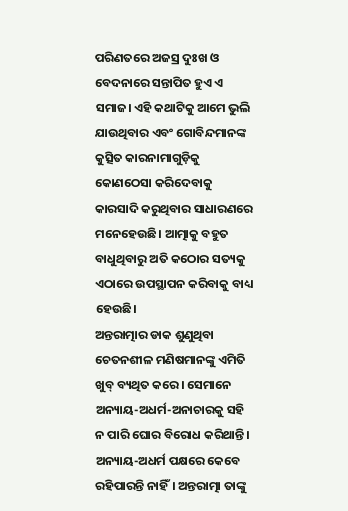ପରିଣତରେ ଅଜସ୍ର ଦୁଃଖ ଓ ବେଦନାରେ ସନ୍ତାପିତ ହୁଏ ଏ ସମାଜ। ଏହି କଥାଟିକୁ ଆମେ ଭୁଲି ଯାଉଥିବାର ଏବଂ ଗୋବିନ୍ଦମାନଙ୍କ କୁତ୍ସିତ କାରନାମାଗୁଡ଼ିକୁ କୋଣଠେସା କରିଦେବାକୁ କାରସାଦି କରୁଥିବାର ସାଧାରଣରେ ମନେହେଉଛି। ଆତ୍ମାକୁ ବହୁତ ବାଧୁଥିବାରୁ ଅତି କଠୋର ସତ୍ୟକୁ ଏଠାରେ ଉପସ୍ଥାପନ କରିବାକୁ ବାଧ୍ୟ ହେଉଛି।
ଅନ୍ତରାତ୍ମାର ଡାକ ଶୁଣୁଥିବା ଚେତନଶୀଳ ମଣିଷମାନଙ୍କୁ ଏମିତି ଖୁବ୍‌ ବ୍ୟଥିତ କରେ। ସେମାନେ ଅନ୍ୟାୟ-ଅଧର୍ମ-ଅନାଚାରକୁ ସହି ନ ପାରି ଘୋର ବିରୋଧ କରିଥାନ୍ତି। ଅନ୍ୟାୟ-ଅଧର୍ମ ପକ୍ଷରେ କେବେ ରହିପାରନ୍ତି ନାହିଁ। ଅନ୍ତରାତ୍ମା ତାଙ୍କୁ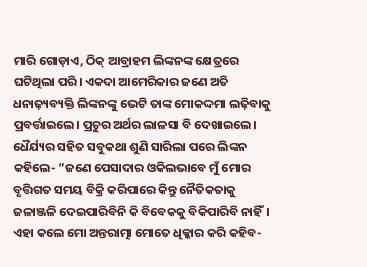ମାରି ଗୋଡ଼ାଏ, ଠିକ୍‌ ଆବ୍ରାହମ ଲିଙ୍କନଙ୍କ କ୍ଷେତ୍ରରେ ଘଟିଥିଲା ପରି। ଏକଦା ଆମେରିକାର ଜଣେ ଅତି ଧନାଢ଼୍ୟବ୍ୟକ୍ତି ଲିଙ୍କନଙ୍କୁ ଭେଟି ତାଙ୍କ ମୋକଦ୍ଦମା ଲଢ଼ିବାକୁ ପ୍ରବର୍ତ୍ତାଇଲେ। ପ୍ରଚୁର ଅର୍ଥର ଲାଳସା ବି ଦେଖାଇଲେ। ଧୈର୍ଯ୍ୟର ସହିତ ସବୁକଥା ଶୁଣି ସାରିଲା ପରେ ଲିଙ୍କନ କହିଲେ- ”ଜଣେ ପେସାଦାର ଓକିଲଭାବେ ମୁଁ ମୋର ବୃତ୍ତିଗତ ସମୟ ବିକ୍ରି କରିପାରେ କିନ୍ତୁ ନୈତିକତାକୁ ଜଳାଞ୍ଜଳି ଦେଇପାରିବିନି କି ବିବେକକୁ ବିକିପାରିବି ନାହିଁ। ଏହା କଲେ ମୋ ଅନ୍ତରାତ୍ମା ମୋତେ ଧିକ୍କାର କରି କହିବ-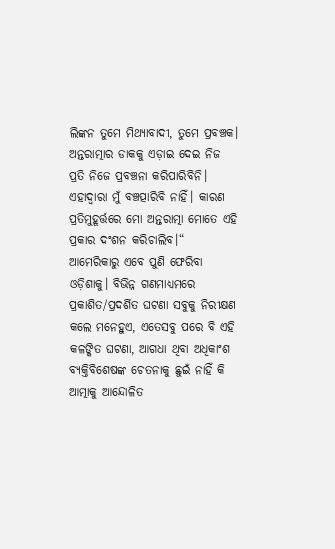ଲିଙ୍କନ ତୁମେ ମିଥ୍ୟାବାଦୀ, ତୁମେ ପ୍ରବଞ୍ଚକ। ଅନ୍ତରାତ୍ମାର ଡାକକୁ ଏଡ଼ାଇ ଦେଇ ନିଜ ପ୍ରତି ନିଜେ ପ୍ରବଞ୍ଚନା କରିପାରିବିନି। ଏହାଦ୍ବାରା ମୁଁ ବଞ୍ଚତ୍ପାରିବି ନାହିଁ। କାରଣ ପ୍ରତିମୁହୂର୍ତ୍ତରେ ମୋ ଅନ୍ତରାତ୍ମା ମୋତେ ଏହି ପ୍ରକାର ଦଂଶନ କରିଚାଲିବ।“
ଆମେରିକାରୁ ଏବେ ପୁଣି ଫେରିବା ଓଡ଼ିଶାକୁ। ବିଭିନ୍ନ ଗଣମାଧ୍ୟମରେ ପ୍ରକାଶିତ/ପ୍ରଦର୍ଶିତ ଘଟଣା ସବୁକୁ ନିରୀକ୍ଷଣ କଲେ ମନେହୁଏ, ଏତେସବୁ ପରେ ବି ଏହି କଳଙ୍କିତ ଘଟଣା, ଆଗଧା ଥିବା ଅଧିକାଂଶ ବ୍ୟକ୍ତିବିଶେଷଙ୍କ ଚେତନାକୁ ଛୁଇଁ ନାହିଁ କି ଆତ୍ମାକୁ ଆନ୍ଦୋଳିତ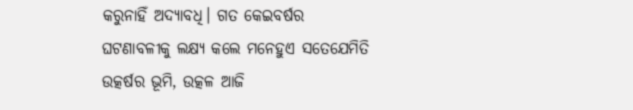କରୁନାହିଁ ଅଦ୍ୟାବଧି। ଗତ କେଇବର୍ଷର ଘଟଣାବଳୀକୁ ଲକ୍ଷ୍ୟ କଲେ ମନେହୁଏ ସତେଯେମିତି ଉତ୍କର୍ଷର ଭୂମି, ଉତ୍କଳ ଆଜି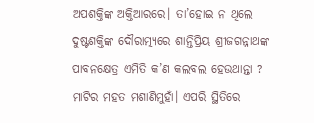ଅପଶକ୍ତିଙ୍କ ଅକ୍ତିଆରରେ। ତା’ହୋଇ ନ ଥିଲେ ଦୁଷ୍ଟଶକ୍ତିଙ୍କ ଦୌରାତ୍ମ୍ୟରେ ଶାନ୍ତିପ୍ରିୟ ଶ୍ରୀଜଗନ୍ନାଥଙ୍କ ପାବନକ୍ଷେତ୍ର ଏମିତି କ’ଣ କଲବଲ ହେଉଥାନ୍ତା ? ମାଟିର ମହତ ମଶାଣିମୁହାଁ। ଏପରି ସ୍ଥିତିରେ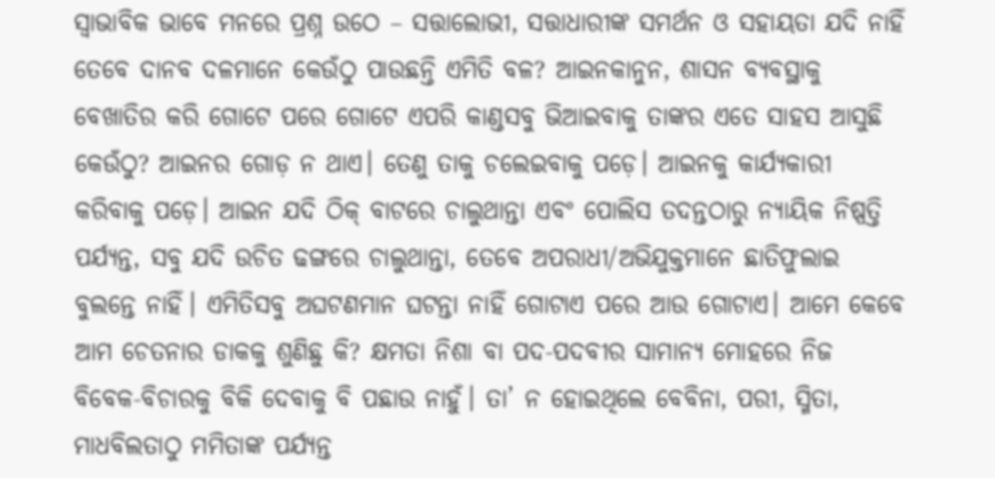ସ୍ବାଭାବିକ ଭାବେ ମନରେ ପ୍ରଶ୍ନ ଉଠେ – ସତ୍ତାଲୋଭୀ, ସତ୍ତାଧାରୀଙ୍କ ସମର୍ଥନ ଓ ସହାୟତା ଯଦି ନାହିଁ ତେବେ ଦାନବ ଦଳମାନେ କେଉଁଠୁ ପାଉଛନ୍ତି ଏମିତି ବଳ? ଆଇନକାନୁନ, ଶାସନ ବ୍ୟବସ୍ଥାକୁ ବେଖାତିର କରି ଗୋଟେ ପରେ ଗୋଟେ ଏପରି କାଣ୍ଡସବୁ ଭିଆଇବାକୁ ତାଙ୍କର ଏତେ ସାହସ ଆସୁଛି କେଉଁଠୁ? ଆଇନର ଗୋଡ଼ ନ ଥାଏ। ତେଣୁ ତାକୁ ଚଲେଇବାକୁ ପଡ଼େ। ଆଇନକୁ କାର୍ଯ୍ୟକାରୀ କରିବାକୁ ପଡ଼େ। ଆଇନ ଯଦି ଠିକ୍‌ ବାଟରେ ଚାଲୁଥାନ୍ତା ଏବଂ ପୋଲିସ ତଦନ୍ତଠାରୁ ନ୍ୟାୟିକ ନିଷ୍ପତ୍ତି ପର୍ଯ୍ୟନ୍ତ, ସବୁ ଯଦି ଉଚିତ ଢଙ୍ଗରେ ଚାଲୁଥାନ୍ତା, ତେବେ ଅପରାଧୀ/ଅଭିଯୁକ୍ତମାନେ ଛାତିଫୁଲାଇ ବୁଲନ୍ତେ ନାହିଁ। ଏମିତିସବୁ ଅଘଟଣମାନ ଘଟନ୍ତା ନାହିଁ ଗୋଟାଏ ପରେ ଆଉ ଗୋଟାଏ। ଆମେ କେବେ ଆମ ଚେତନାର ଡାକକୁ ଶୁଣିଛୁ କି? କ୍ଷମତା ନିଶା ବା ପଦ-ପଦବୀର ସାମାନ୍ୟ ମୋହରେ ନିଜ ବିବେକ-ବିଚାରକୁ ବିକି ଦେବାକୁ ବି ପଛାଉ ନାହୁଁ। ତା’ ନ ହୋଇଥିଲେ ବେବିନା, ପରୀ, ସ୍ମିତା, ମାଧବିଲତାଠୁ ମମିତାଙ୍କ ପର୍ଯ୍ୟନ୍ତ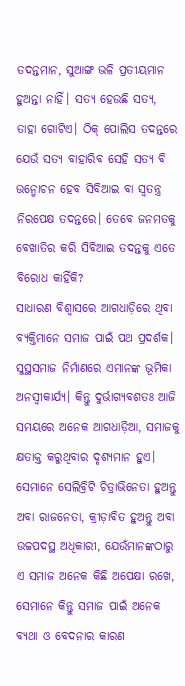ତଦନ୍ତମାନ, ସୁଆଙ୍ଗ ଭଳି ପ୍ରତୀୟମାନ ହୁଅନ୍ତା ନାହିଁ। ସତ୍ୟ ହେଉଛି ସତ୍ୟ, ତାହା ଗୋଟିଏ। ଠିକ୍‌ ପୋଲିସ ତଦନ୍ତରେ ଯେଉଁ ସତ୍ୟ ବାହାରିବ ସେହି ସତ୍ୟ ବି ଉନ୍ମୋଚନ ହେବ ସିବିଆଇ ବା ସ୍ବତନ୍ତ୍ର ନିରପେକ୍ଷ ତଦନ୍ତରେ। ତେବେ ଜନମତକୁ ବେଖାତିର କରି ସିବିଆଇ ତଦନ୍ତକୁ ଏତେ ବିରୋଧ କାହିଁକି?
ସାଧାରଣ ବିଶ୍ୱାସରେ ଆଗଧାଡ଼ିରେ ଥିବା ବ୍ୟକ୍ତିମାନେ ସମାଜ ପାଇଁ ପଥ ପ୍ରଦର୍ଶକ। ସୁସ୍ଥସମାଜ ନିର୍ମାଣରେ ଏମାନଙ୍କ ଭୂମିକା ଅନସ୍ବୀକାର୍ଯ୍ୟ। କିନ୍ତୁ ଦୁର୍ଭାଗ୍ୟବଶତଃ ଆଜି ସମୟରେ ଅନେକ ଆଗଧାଡ଼ିଆ, ସମାଜକୁ କ୍ଷତାକ୍ତ କରୁଥିବାର ଦୃଶ୍ୟମାନ ହୁଏ। ସେମାନେ ସେଲିବ୍ରିଟି ଚିତ୍ରାଭିନେତା ହୁଅନ୍ତୁ ଅବା ରାଜନେତା, କ୍ରୀଡ଼ାବିତ ହୁଅନ୍ତୁ ଅବା ଉଚ୍ଚପଦସ୍ଥ ଅଧିକାରୀ, ଯେଉଁମାନଙ୍କଠାରୁ ଏ ସମାଜ ଅନେକ କିଛି ଅପେକ୍ଷା ରଖେ, ସେମାନେ କିନ୍ତୁ ସମାଜ ପାଇଁ ଅନେକ ବ୍ୟଥା ଓ ବେଦନାର କାରଣ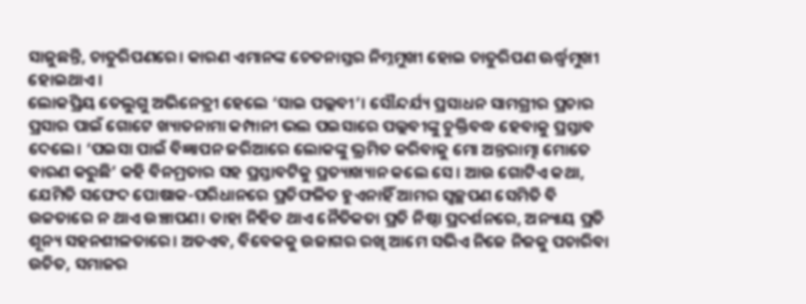ସାଜୁଛନ୍ତି, ଚାତୁରିପଣରେ। କାରଣ ଏମାନଙ୍କ ଚେତନାସ୍ତର ନିମ୍ନମୁଖୀ ହୋଇ ଚାତୁରିପଣ ଊର୍ଦ୍ଧ୍ୱମୁଖୀ ହୋଇଥାଏ।
ଲୋକପ୍ରିୟ ତେଲୁଗୁ ଅଭିନେତ୍ରୀ ହେଲେ ‘ସାଇ ପଲ୍ଲବୀ’। ସୌନ୍ଦର୍ଯ୍ୟ ପ୍ରସାଧନ ସାମଗ୍ରୀର ପ୍ରଚାର ପ୍ରସାର ପାଇଁ ଗୋଟେ ଖ୍ୟାତନାମା କମ୍ପାନୀ ଭଲ ପଇସାରେ ପଲ୍ଲବୀଙ୍କୁ ଚୁକ୍ତିବଦ୍ଧ ହେବାକୁ ପ୍ରସ୍ତାବ ଦେଲେ। ‘ପଇସା ପାଇଁ ବିଜ୍ଞାପନ ଜରିଆରେ ଲୋକଙ୍କୁ ଭ୍ରମିତ କରିବାକୁ ମୋ ଅନ୍ତରାତ୍ମା ମୋତେ ବାରଣ କରୁଛି’ କହି ବିନମ୍ରତାର ସହ ପ୍ରସ୍ତାବଟିକୁ ପ୍ରତ୍ୟାଖ୍ୟାନ କଲେ ସେ। ଆଉ ଗୋଟିଏ କଥା, ଯେମିତି ସଫେଦ ପୋଷାକ-ପରିଧାନରେ ପ୍ରତିଫଳିତ ହୁଏନାହିଁ ଆମର ସ୍ବଚ୍ଛପଣ ସେମିତି ବି ଉଚ୍ଚତାରେ ନ ଥାଏ ଉଞ୍ଚାପଣ। ତାହା ନିହିତ ଥାଏ ନୈତିକତା ପ୍ରତି ନିଷ୍ଠା ପ୍ରଦର୍ଶନରେ, ଅନ୍ୟାୟ ପ୍ରତି ଶୂନ୍ୟ ସହନଶୀଳତାରେ। ଅତଏବ, ବିବେକକୁ ଉଜାଗର ରଖି ଆମେ ସଭିଏ ନିଜେ ନିଜକୁ ପଚାରିବା ଉଚିତ, ସମାଜର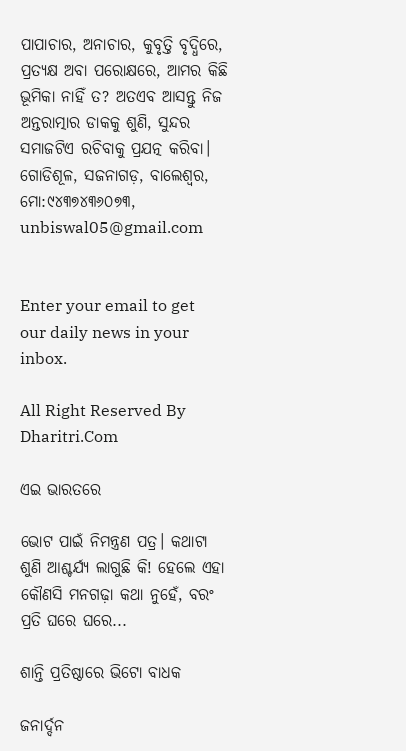ପାପାଚାର, ଅନାଚାର, କୁବୃତ୍ତି ବୃଦ୍ଧିରେ, ପ୍ରତ୍ୟକ୍ଷ ଅବା ପରୋକ୍ଷରେ, ଆମର କିଛି ଭୂମିକା ନାହିଁ ତ? ଅତଏବ ଆସନ୍ତୁ ନିଜ ଅନ୍ତରାତ୍ମାର ଡାକକୁ ଶୁଣି, ସୁନ୍ଦର ସମାଜଟିଏ ରଚିବାକୁ ପ୍ରଯତ୍ନ କରିବା।
ଗୋଡିଶୂଳ, ସଜନାଗଡ଼, ବାଲେଶ୍ୱର, ମୋ:୯୪୩୭୪୩୬୦୭୩,
unbiswal05@gmail.com


Enter your email to get our daily news in your inbox.

All Right Reserved By Dharitri.Com

ଏଇ ଭାରତରେ

ଭୋଟ ପାଇଁ ନିମନ୍ତ୍ରଣ ପତ୍ର। କଥାଟା ଶୁଣି ଆଶ୍ଚର୍ଯ୍ୟ ଲାଗୁଛି କି! ହେଲେ ଏହା କୌଣସି ମନଗଢ଼ା କଥା ନୁହେଁ, ବରଂ ପ୍ରତି ଘରେ ଘରେ...

ଶାନ୍ତି ପ୍ରତିଷ୍ଠାରେ ଭିଟୋ ବାଧକ

ଜନାର୍ଦ୍ଦନ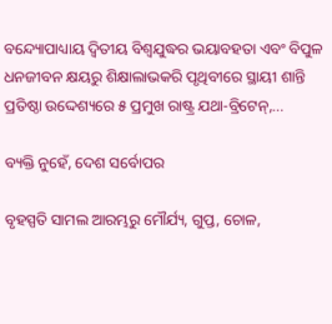ବନ୍ଦ୍ୟୋପାଧ୍ୟାୟ ଦ୍ୱିତୀୟ ବିଶ୍ୱଯୁଦ୍ଧର ଭୟାବହତା ଏବଂ ବିପୁଳ ଧନଜୀବନ କ୍ଷୟରୁ ଶିକ୍ଷାଲାଭକରି ପୃଥିବୀରେ ସ୍ଥାୟୀ ଶାନ୍ତି ପ୍ରତିଷ୍ଠା ଉଦ୍ଦେଶ୍ୟରେ ୫ ପ୍ରମୁଖ ରାଷ୍ଟ୍ର ଯଥା-ବ୍ରିଟେନ୍‌,...

ବ୍ୟକ୍ତି ନୁହେଁ, ଦେଶ ସର୍ବୋପର

ବୃହସ୍ପତି ସାମଲ ଆରମ୍ଭରୁ ମୌର୍ଯ୍ୟ, ଗୁପ୍ତ, ଚୋଳ,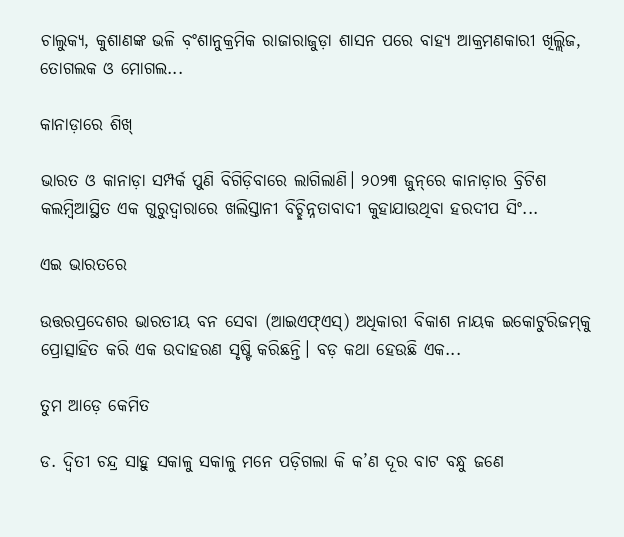ଚାଲୁକ୍ୟ, କୁଶାଣଙ୍କ ଭଳି ବ଼ଂଶାନୁକ୍ରମିକ ରାଜାରାଜୁଡ଼ା ଶାସନ ପରେ ବାହ୍ୟ ଆକ୍ରମଣକାରୀ ଖିଲ୍ଲିଜ, ତୋଗଲକ ଓ ମୋଗଲ...

କାନାଡ଼ାରେ ଶିଖ୍‌

ଭାରତ ଓ କାନାଡ଼ା ସମ୍ପର୍କ ପୁଣି ବିଗିଡ଼ିବାରେ ଲାଗିଲାଣି। ୨୦୨୩ ଜୁନ୍‌ରେ କାନାଡ଼ାର ବ୍ରିଟିଶ କଲମ୍ବିଆସ୍ଥିତ ଏକ ଗୁରୁଦ୍ୱାରାରେ ଖଲିସ୍ତାନୀ ବିଚ୍ଛିନ୍ନତାବାଦୀ କୁହାଯାଉଥିବା ହରଦୀପ ସିଂ...

ଏଇ ଭାରତରେ

ଉତ୍ତରପ୍ରଦେଶର ଭାରତୀୟ ବନ ସେବା (ଆଇଏଫ୍‌ଏସ୍‌) ଅଧିକାରୀ ବିକାଶ ନାୟକ ଇକୋଟୁରିଜମ୍‌କୁ ପ୍ରୋତ୍ସାହିତ କରି ଏକ ଉଦାହରଣ ସୃଷ୍ଟି କରିଛନ୍ତି। ବଡ଼ କଥା ହେଉଛି ଏକ...

ତୁମ ଆଡ଼େ କେମିତ

ଡ. ଦ୍ୱିତୀ ଚନ୍ଦ୍ର ସାହୁ ସକାଳୁ ସକାଳୁ ମନେ ପଡ଼ିଗଲା କି କ’ଣ ଦୂର ବାଟ ବନ୍ଧୁ ଜଣେ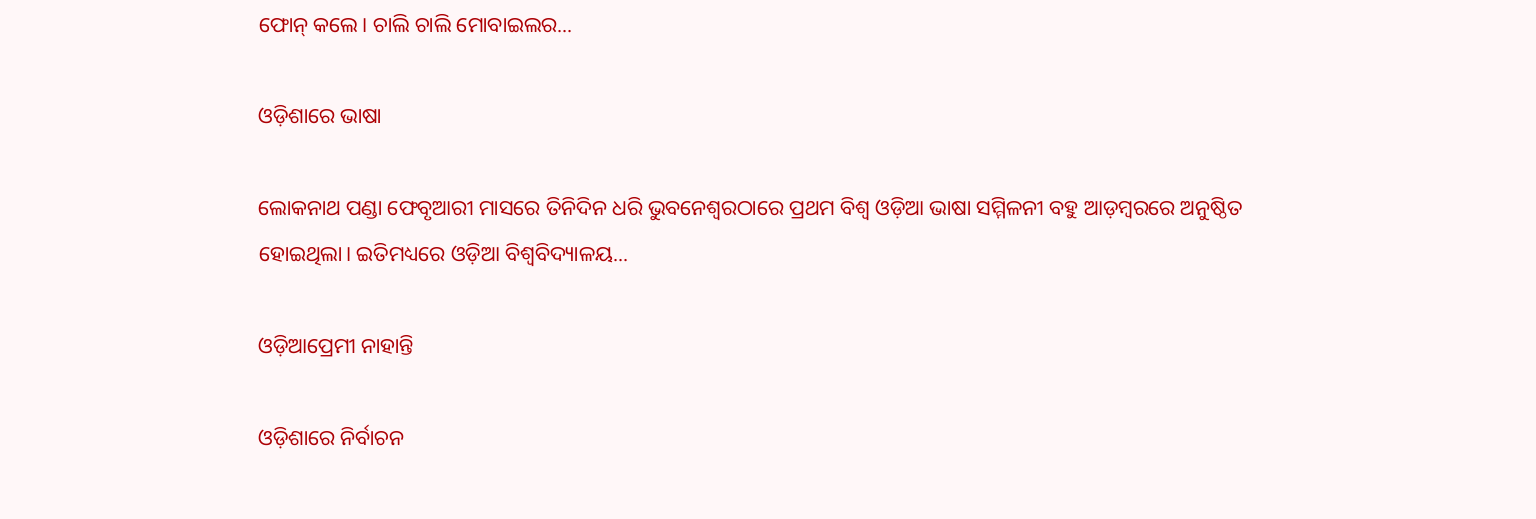ଫୋନ୍‌ କଲେ। ଚାଲି ଚାଲି ମୋବାଇଲର...

ଓଡ଼ିଶାରେ ଭାଷା

ଲୋକନାଥ ପଣ୍ଡା ଫେବୃଆରୀ ମାସରେ ତିନିଦିନ ଧରି ଭୁବନେଶ୍ୱରଠାରେ ପ୍ରଥମ ବିଶ୍ୱ ଓଡ଼ିଆ ଭାଷା ସମ୍ମିଳନୀ ବହୁ ଆଡ଼ମ୍ବରରେ ଅନୁଷ୍ଠିତ ହୋଇଥିଲା। ଇତିମଧ୍ୟରେ ଓଡ଼ିଆ ବିଶ୍ୱବିଦ୍ୟାଳୟ...

ଓଡ଼ିଆପ୍ରେମୀ ନାହାନ୍ତି

ଓଡ଼ିଶାରେ ନିର୍ବାଚନ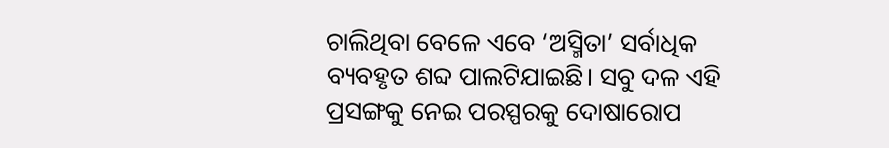ଚାଲିଥିବା ବେଳେ ଏବେ ‘ଅସ୍ମିତା’ ସର୍ବାଧିକ ବ୍ୟବହୃତ ଶବ୍ଦ ପାଲଟିଯାଇଛି। ସବୁ ଦଳ ଏହି ପ୍ରସଙ୍ଗକୁ ନେଇ ପରସ୍ପରକୁ ଦୋଷାରୋପ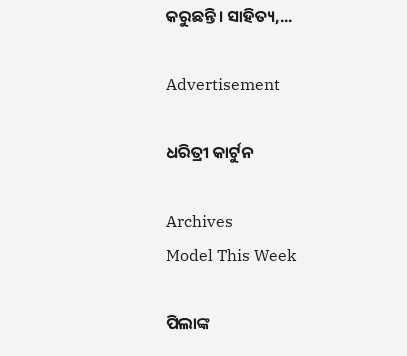କରୁଛନ୍ତି। ସାହିତ୍ୟ,...

Advertisement

ଧରିତ୍ରୀ କାର୍ଟୁନ

Archives
Model This Week

ପିଲାଙ୍କ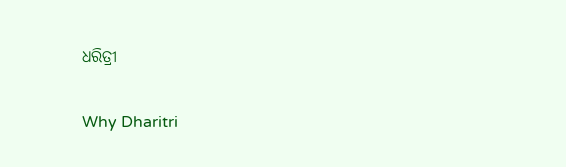ଧରିତ୍ରୀ

Why Dharitri